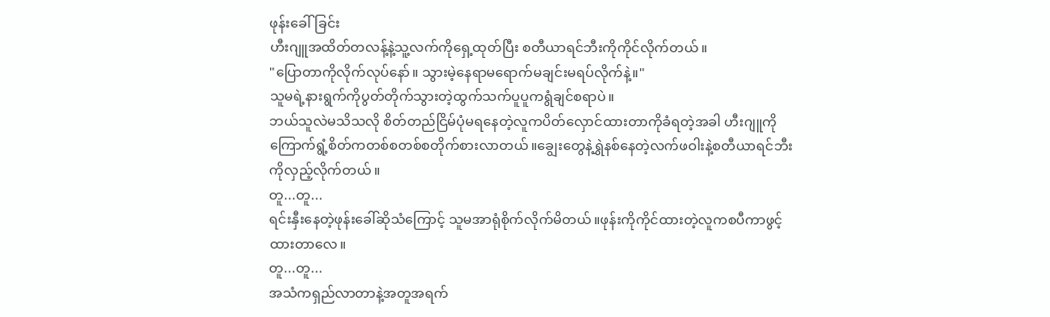ဖုန်းခေါ်ခြင်း
ဟီးဂျူအထိတ်တလန့်နဲ့သူ့လက်ကိုရှေ့ထုတ်ပြီး စတီယာရင်ဘီးကိုကိုင်လိုက်တယ်။
"ပြောတာကိုလိုက်လုပ်နော်။ သွားမဲ့နေရာမရောက်မချင်းမရပ်လိုက်နဲ့။"
သူမရဲ့နားရွက်ကိုပွတ်တိုက်သွားတဲ့ထွက်သက်ပူပူကရွံချင်စရာပဲ။
ဘယ်သူလဲမသိသလို စိတ်တည်ငြိမ်ပုံမရနေတဲ့လူကပိတ်လှောင်ထားတာကိုခံရတဲ့အခါ ဟီးဂျူကိုကြောက်ရွံ့စိတ်ကတစ်စတစ်စတိုက်စားလာတယ်။ချွေးတွေနဲ့ရွှဲနစ်နေတဲ့လက်ဖဝါးနဲ့စတီယာရင်ဘီးကိုလှည့်လိုက်တယ်။
တူ...တူ...
ရင်းနှီးနေတဲ့ဖုန်းခေါ်ဆိုသံကြောင့် သူမအာရုံစိုက်လိုက်မိတယ်။ဖုန်းကိုကိုင်ထားတဲ့လူကစပီကာဖွင့်ထားတာလေ။
တူ...တူ...
အသံကရှည်လာတာနဲ့အတူအရက်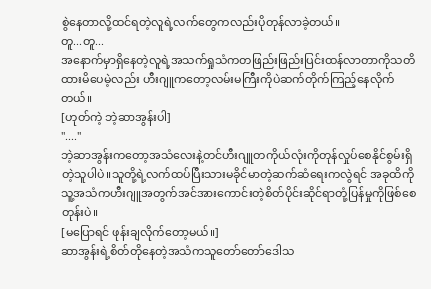စွဲနေတာလို့ထင်ရတဲ့လူရဲ့လက်တွေကလည်းပိုတုန်လာခဲ့တယ်။
တူ...တူ...
အနောက်မှာရှိနေတဲ့လူရဲ့အသက်ရှုသံကတဖြည်းဖြည်းပြင်းထန်လာတာကိုသတိထားမိပေမဲ့လည်း ဟီးဂျူကတော့လမ်းမကြီးကိုပဲဆက်တိုက်ကြည့်နေလိုက်တယ်။
[ဟုတ်ကဲ့ ဘဲ့ဆာအွန်းပါ]
"...."
ဘဲ့ဆာအွန်းကတော့အသံလေးနဲ့တင်ဟီးဂျူတကိုယ်လုံးကိုတုန်လှုပ်စေနိုင်စွမ်းရှိတဲ့သူပါပဲ။သူတို့ရဲ့လက်ထပ်ပြီးသားမခိုင်မာတဲ့ဆက်ဆံရေးကလွဲရင် အခုထိကိုသူ့အသံကဟီးဂျူအတွက်အင်အားကောင်းတဲ့စိတ်ပိုင်းဆိုင်ရာတုံ့ပြန်မှုကိုဖြစ်စေတုန်းပဲ။
[မပြောရင် ဖုန်းချလိုက်တော့မယ်။]
ဆာအွန်းရဲ့စိတ်တိုနေတဲ့အသံကသူတော်တော်ဒေါသ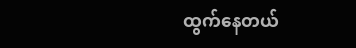ထွက်နေတယ်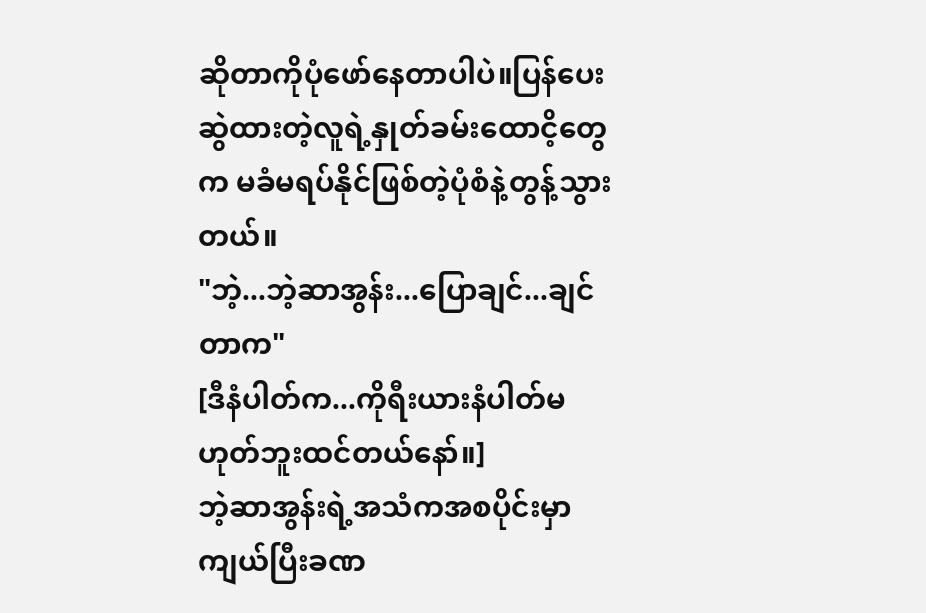ဆိုတာကိုပုံဖော်နေတာပါပဲ။ပြန်ပေးဆွဲထားတဲ့လူရဲ့နှုတ်ခမ်းထောငိ့တွေက မခံမရပ်နိုင်ဖြစ်တဲ့ပုံစံနဲ့တွန့်သွားတယ်။
"ဘဲ့...ဘဲ့ဆာအွန်း...ပြောချင်...ချင်တာက"
[ဒီနံပါတ်က...ကိုရီးယားနံပါတ်မဟုတ်ဘူးထင်တယ်နော်။]
ဘဲ့ဆာအွန်းရဲ့အသံကအစပိုင်းမှာကျယ်ပြီးခဏ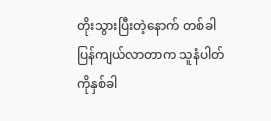တိုးသွားပြီးတဲ့နောက် တစ်ခါပြန်ကျယ်လာတာက သူနံပါတ်ကိုနှစ်ခါ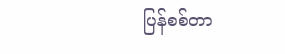ပြန်စစ်တာ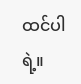ထင်ပါရဲ့။